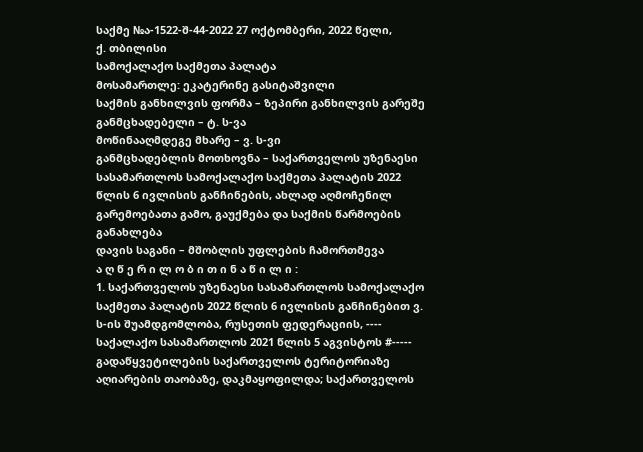საქმე №ა-1522-შ-44-2022 27 ოქტომბერი, 2022 წელი,
ქ. თბილისი
სამოქალაქო საქმეთა პალატა
მოსამართლე: ეკატერინე გასიტაშვილი
საქმის განხილვის ფორმა – ზეპირი განხილვის გარეშე
განმცხადებელი – ტ. ს-ვა
მოწინააღმდეგე მხარე – ვ. ს-ვი
განმცხადებლის მოთხოვნა – საქართველოს უზენაესი სასამართლოს სამოქალაქო საქმეთა პალატის 2022 წლის 6 ივლისის განჩინების, ახლად აღმოჩენილ გარემოებათა გამო, გაუქმება და საქმის წარმოების განახლება
დავის საგანი – მშობლის უფლების ჩამორთმევა
ა ღ წ ე რ ი ლ ო ბ ი თ ი ნ ა წ ი ლ ი :
1. საქართველოს უზენაესი სასამართლოს სამოქალაქო საქმეთა პალატის 2022 წლის 6 ივლისის განჩინებით ვ. ს-ის შუამდგომლობა, რუსეთის ფედერაციის, ---- საქალაქო სასამართლოს 2021 წლის 5 აგვისტოს #----- გადაწყვეტილების საქართველოს ტერიტორიაზე აღიარების თაობაზე, დაკმაყოფილდა; საქართველოს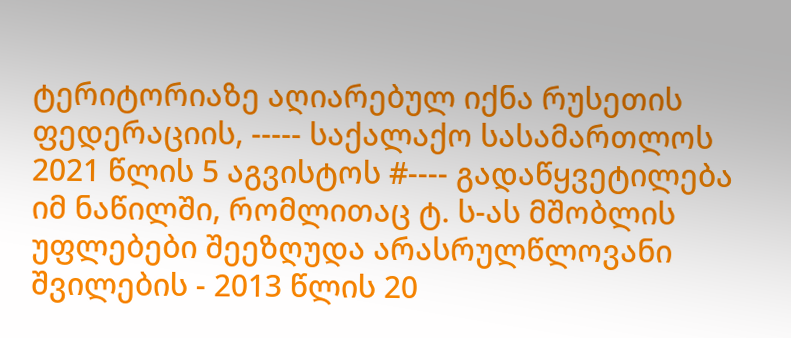ტერიტორიაზე აღიარებულ იქნა რუსეთის ფედერაციის, ----- საქალაქო სასამართლოს 2021 წლის 5 აგვისტოს #---- გადაწყვეტილება იმ ნაწილში, რომლითაც ტ. ს-ას მშობლის უფლებები შეეზღუდა არასრულწლოვანი შვილების - 2013 წლის 20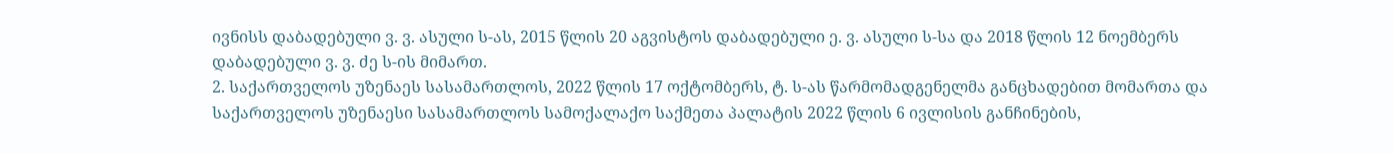ივნისს დაბადებული ვ. ვ. ასული ს-ას, 2015 წლის 20 აგვისტოს დაბადებული ე. ვ. ასული ს-სა და 2018 წლის 12 ნოემბერს დაბადებული ვ. ვ. ძე ს-ის მიმართ.
2. საქართველოს უზენაეს სასამართლოს, 2022 წლის 17 ოქტომბერს, ტ. ს-ას წარმომადგენელმა განცხადებით მომართა და საქართველოს უზენაესი სასამართლოს სამოქალაქო საქმეთა პალატის 2022 წლის 6 ივლისის განჩინების,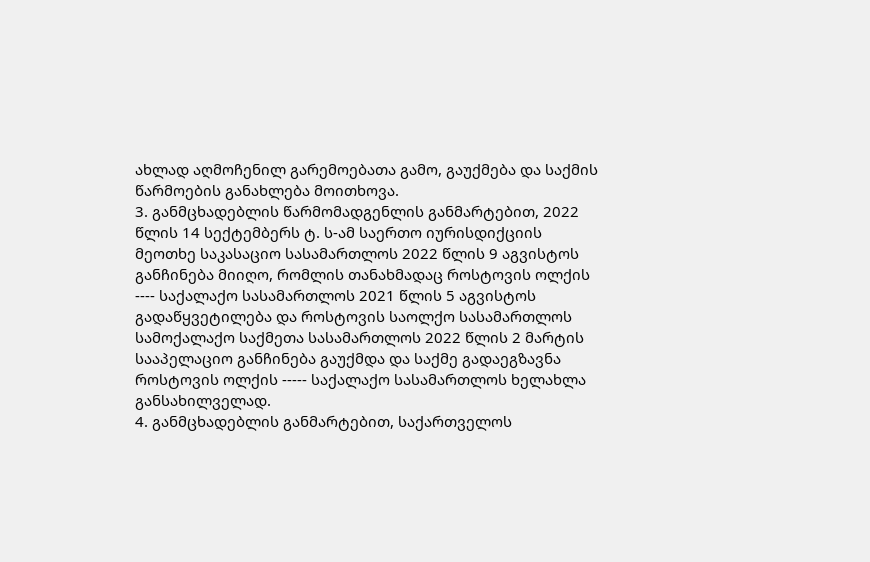ახლად აღმოჩენილ გარემოებათა გამო, გაუქმება და საქმის წარმოების განახლება მოითხოვა.
3. განმცხადებლის წარმომადგენლის განმარტებით, 2022 წლის 14 სექტემბერს ტ. ს-ამ საერთო იურისდიქციის მეოთხე საკასაციო სასამართლოს 2022 წლის 9 აგვისტოს განჩინება მიიღო, რომლის თანახმადაც როსტოვის ოლქის ---- საქალაქო სასამართლოს 2021 წლის 5 აგვისტოს გადაწყვეტილება და როსტოვის საოლქო სასამართლოს სამოქალაქო საქმეთა სასამართლოს 2022 წლის 2 მარტის სააპელაციო განჩინება გაუქმდა და საქმე გადაეგზავნა როსტოვის ოლქის ----- საქალაქო სასამართლოს ხელახლა განსახილველად.
4. განმცხადებლის განმარტებით, საქართველოს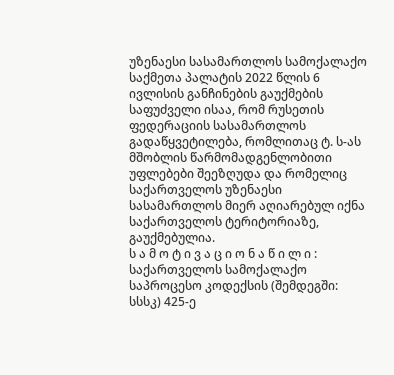უზენაესი სასამართლოს სამოქალაქო საქმეთა პალატის 2022 წლის 6 ივლისის განჩინების გაუქმების საფუძველი ისაა, რომ რუსეთის ფედერაციის სასამართლოს გადაწყვეტილება, რომლითაც ტ. ს-ას მშობლის წარმომადგენლობითი უფლებები შეეზღუდა და რომელიც საქართველოს უზენაესი სასამართლოს მიერ აღიარებულ იქნა საქართველოს ტერიტორიაზე, გაუქმებულია.
ს ა მ ო ტ ი ვ ა ც ი ო ნ ა წ ი ლ ი :
საქართველოს სამოქალაქო საპროცესო კოდექსის (შემდეგში: სსსკ) 425-ე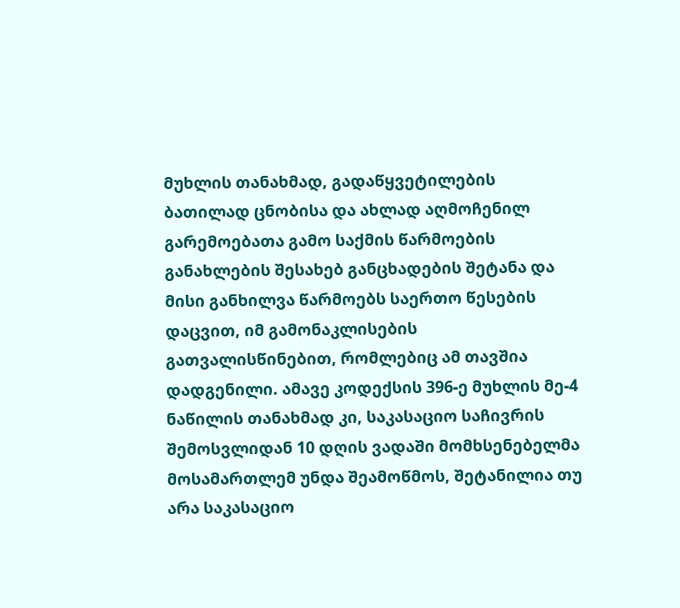მუხლის თანახმად, გადაწყვეტილების ბათილად ცნობისა და ახლად აღმოჩენილ გარემოებათა გამო საქმის წარმოების განახლების შესახებ განცხადების შეტანა და მისი განხილვა წარმოებს საერთო წესების დაცვით, იმ გამონაკლისების გათვალისწინებით, რომლებიც ამ თავშია დადგენილი. ამავე კოდექსის 396-ე მუხლის მე-4 ნაწილის თანახმად კი, საკასაციო საჩივრის შემოსვლიდან 10 დღის ვადაში მომხსენებელმა მოსამართლემ უნდა შეამოწმოს, შეტანილია თუ არა საკასაციო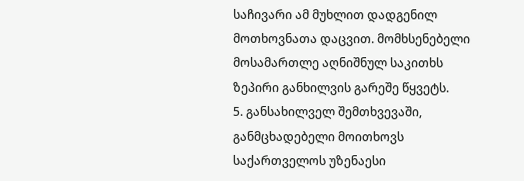საჩივარი ამ მუხლით დადგენილ მოთხოვნათა დაცვით. მომხსენებელი მოსამართლე აღნიშნულ საკითხს ზეპირი განხილვის გარეშე წყვეტს.
5. განსახილველ შემთხვევაში, განმცხადებელი მოითხოვს საქართველოს უზენაესი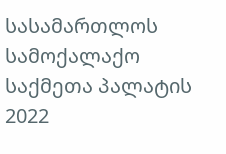სასამართლოს სამოქალაქო საქმეთა პალატის 2022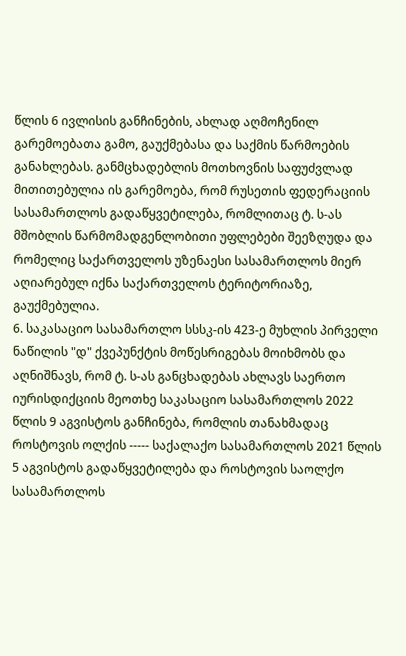წლის 6 ივლისის განჩინების, ახლად აღმოჩენილ გარემოებათა გამო, გაუქმებასა და საქმის წარმოების განახლებას. განმცხადებლის მოთხოვნის საფუძვლად მითითებულია ის გარემოება, რომ რუსეთის ფედერაციის სასამართლოს გადაწყვეტილება, რომლითაც ტ. ს-ას მშობლის წარმომადგენლობითი უფლებები შეეზღუდა და რომელიც საქართველოს უზენაესი სასამართლოს მიერ აღიარებულ იქნა საქართველოს ტერიტორიაზე, გაუქმებულია.
6. საკასაციო სასამართლო სსსკ-ის 423-ე მუხლის პირველი ნაწილის "დ" ქვეპუნქტის მოწესრიგებას მოიხმობს და აღნიშნავს, რომ ტ. ს-ას განცხადებას ახლავს საერთო იურისდიქციის მეოთხე საკასაციო სასამართლოს 2022 წლის 9 აგვისტოს განჩინება, რომლის თანახმადაც როსტოვის ოლქის ----- საქალაქო სასამართლოს 2021 წლის 5 აგვისტოს გადაწყვეტილება და როსტოვის საოლქო სასამართლოს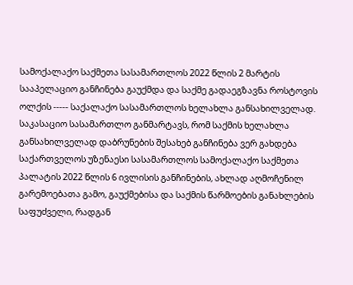სამოქალაქო საქმეთა სასამართლოს 2022 წლის 2 მარტის სააპელაციო განჩინება გაუქმდა და საქმე გადაეგზავნა როსტოვის ოლქის ----- საქალაქო სასამართლოს ხელახლა განსახილველად. საკასაციო სასამართლო განმარტავს, რომ საქმის ხელახლა განსახილველად დაბრუნების შესახებ განჩინება ვერ გახდება საქართველოს უზენაესი სასამართლოს სამოქალაქო საქმეთა პალატის 2022 წლის 6 ივლისის განჩინების, ახლად აღმოჩენილ გარემოებათა გამო, გაუქმებისა და საქმის წარმოების განახლების საფუძველი, რადგან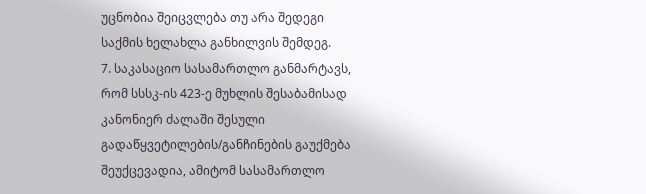უცნობია შეიცვლება თუ არა შედეგი საქმის ხელახლა განხილვის შემდეგ.
7. საკასაციო სასამართლო განმარტავს, რომ სსსკ-ის 423-ე მუხლის შესაბამისად კანონიერ ძალაში შესული გადაწყვეტილების/განჩინების გაუქმება შეუქცევადია, ამიტომ სასამართლო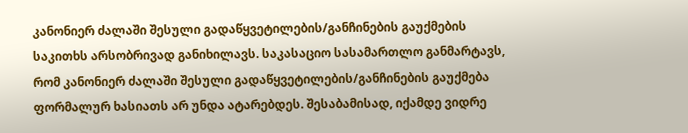კანონიერ ძალაში შესული გადაწყვეტილების/განჩინების გაუქმების საკითხს არსობრივად განიხილავს. საკასაციო სასამართლო განმარტავს, რომ კანონიერ ძალაში შესული გადაწყვეტილების/განჩინების გაუქმება ფორმალურ ხასიათს არ უნდა ატარებდეს. შესაბამისად, იქამდე ვიდრე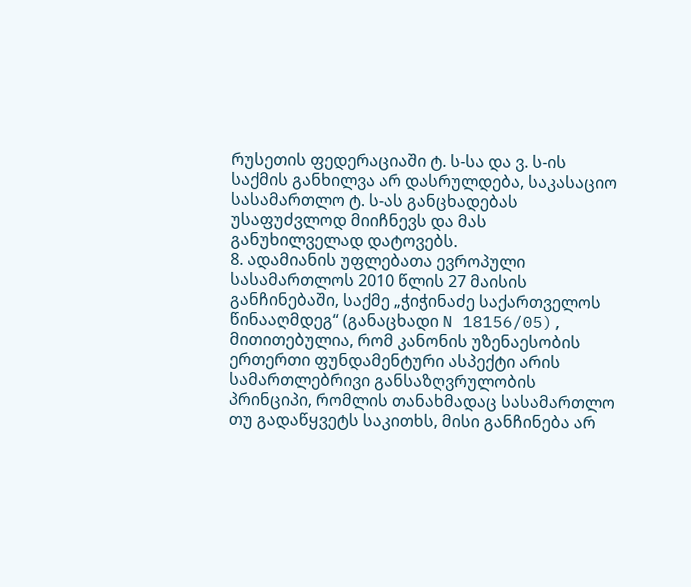რუსეთის ფედერაციაში ტ. ს-სა და ვ. ს-ის საქმის განხილვა არ დასრულდება, საკასაციო სასამართლო ტ. ს-ას განცხადებას უსაფუძვლოდ მიიჩნევს და მას განუხილველად დატოვებს.
8. ადამიანის უფლებათა ევროპული სასამართლოს 2010 წლის 27 მაისის განჩინებაში, საქმე „ჭიჭინაძე საქართველოს წინააღმდეგ“ (განაცხადი N 18156/05), მითითებულია, რომ კანონის უზენაესობის ერთერთი ფუნდამენტური ასპექტი არის სამართლებრივი განსაზღვრულობის პრინციპი, რომლის თანახმადაც სასამართლო თუ გადაწყვეტს საკითხს, მისი განჩინება არ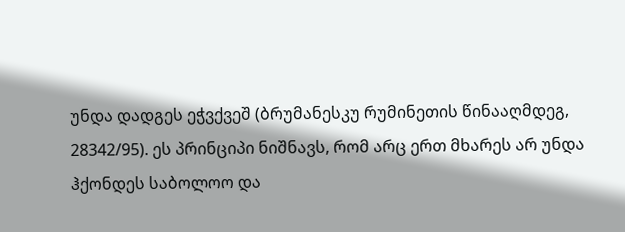უნდა დადგეს ეჭვქვეშ (ბრუმანესკუ რუმინეთის წინააღმდეგ, 28342/95). ეს პრინციპი ნიშნავს, რომ არც ერთ მხარეს არ უნდა ჰქონდეს საბოლოო და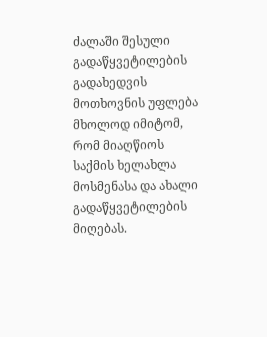ძალაში შესული გადაწყვეტილების გადახედვის მოთხოვნის უფლება მხოლოდ იმიტომ, რომ მიაღწიოს საქმის ხელახლა მოსმენასა და ახალი გადაწყვეტილების მიღებას.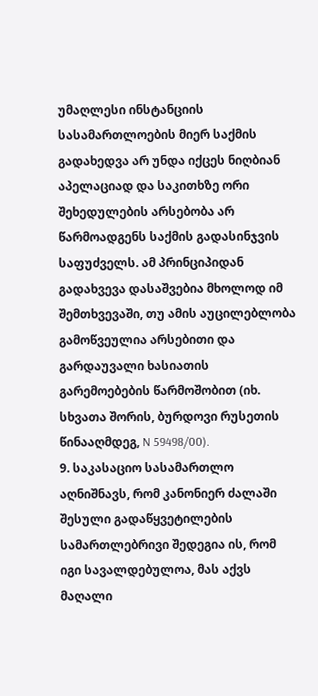უმაღლესი ინსტანციის სასამართლოების მიერ საქმის გადახედვა არ უნდა იქცეს ნიღბიან აპელაციად და საკითხზე ორი შეხედულების არსებობა არ წარმოადგენს საქმის გადასინჯვის საფუძველს. ამ პრინციპიდან გადახვევა დასაშვებია მხოლოდ იმ შემთხვევაში, თუ ამის აუცილებლობა გამოწვეულია არსებითი და გარდაუვალი ხასიათის გარემოებების წარმოშობით (იხ. სხვათა შორის, ბურდოვი რუსეთის წინააღმდეგ, N 59498/00).
9. საკასაციო სასამართლო აღნიშნავს, რომ კანონიერ ძალაში შესული გადაწყვეტილების სამართლებრივი შედეგია ის, რომ იგი სავალდებულოა, მას აქვს მაღალი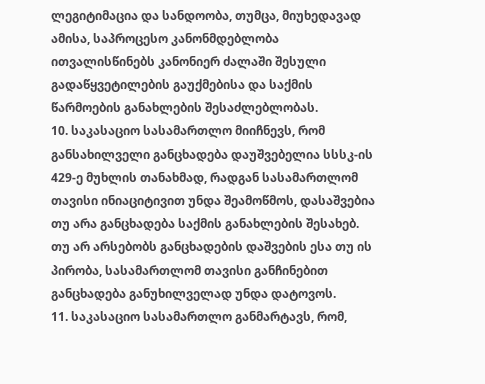ლეგიტიმაცია და სანდოობა, თუმცა, მიუხედავად ამისა, საპროცესო კანონმდებლობა ითვალისწინებს კანონიერ ძალაში შესული გადაწყვეტილების გაუქმებისა და საქმის წარმოების განახლების შესაძლებლობას.
10. საკასაციო სასამართლო მიიჩნევს, რომ განსახილველი განცხადება დაუშვებელია სსსკ-ის 429-ე მუხლის თანახმად, რადგან სასამართლომ თავისი ინიაციტივით უნდა შეამოწმოს, დასაშვებია თუ არა განცხადება საქმის განახლების შესახებ. თუ არ არსებობს განცხადების დაშვების ესა თუ ის პირობა, სასამართლომ თავისი განჩინებით განცხადება განუხილველად უნდა დატოვოს.
11. საკასაციო სასამართლო განმარტავს, რომ,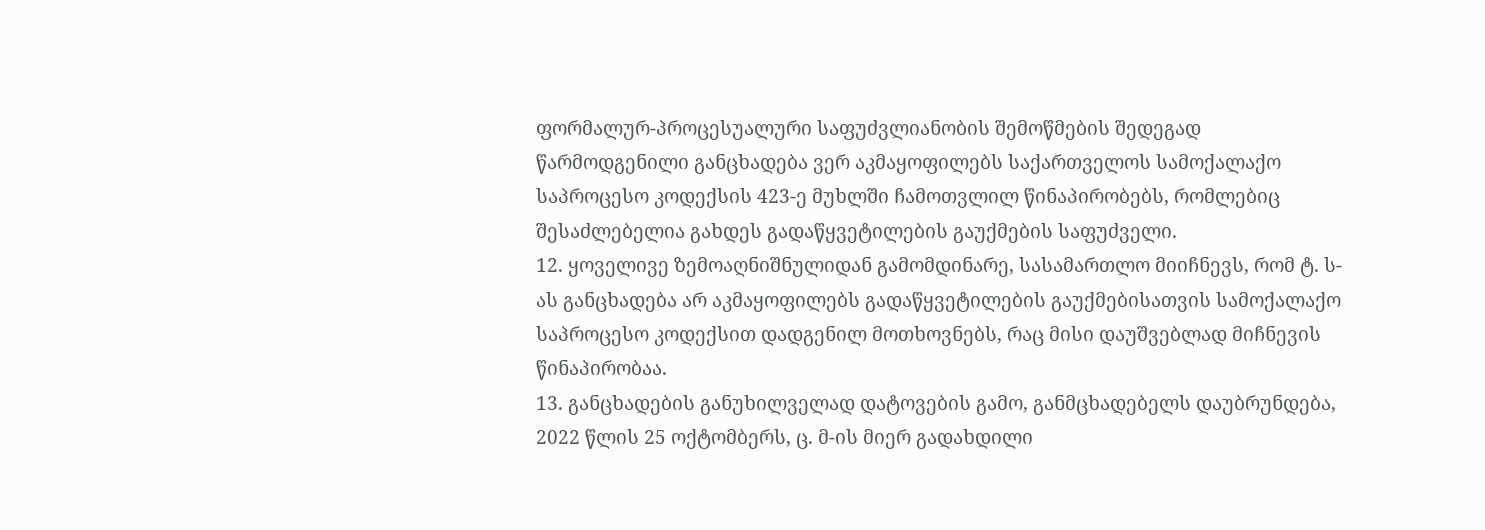ფორმალურ-პროცესუალური საფუძვლიანობის შემოწმების შედეგად წარმოდგენილი განცხადება ვერ აკმაყოფილებს საქართველოს სამოქალაქო საპროცესო კოდექსის 423-ე მუხლში ჩამოთვლილ წინაპირობებს, რომლებიც შესაძლებელია გახდეს გადაწყვეტილების გაუქმების საფუძველი.
12. ყოველივე ზემოაღნიშნულიდან გამომდინარე, სასამართლო მიიჩნევს, რომ ტ. ს-ას განცხადება არ აკმაყოფილებს გადაწყვეტილების გაუქმებისათვის სამოქალაქო საპროცესო კოდექსით დადგენილ მოთხოვნებს, რაც მისი დაუშვებლად მიჩნევის წინაპირობაა.
13. განცხადების განუხილველად დატოვების გამო, განმცხადებელს დაუბრუნდება, 2022 წლის 25 ოქტომბერს, ც. მ-ის მიერ გადახდილი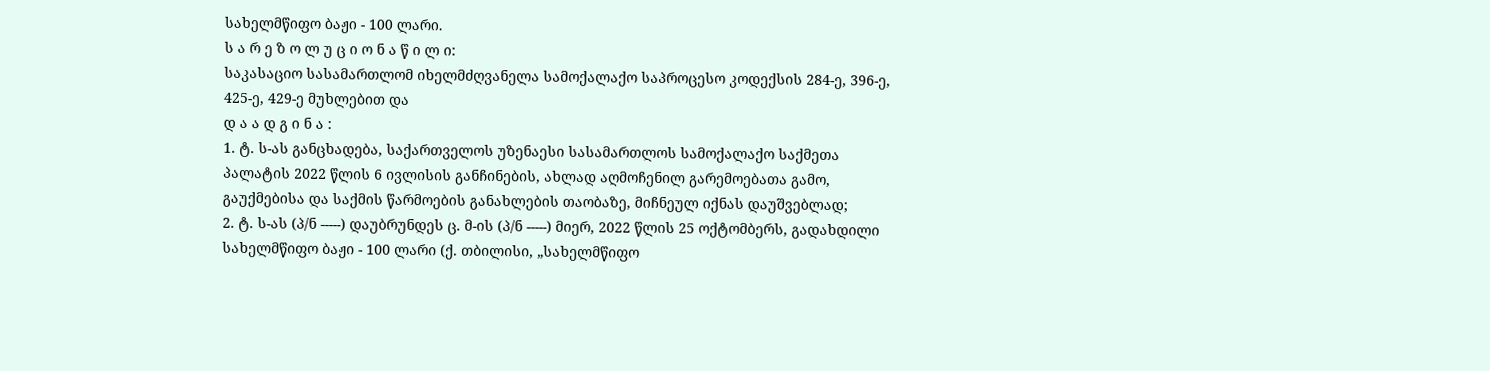სახელმწიფო ბაჟი - 100 ლარი.
ს ა რ ე ზ ო ლ უ ც ი ო ნ ა წ ი ლ ი:
საკასაციო სასამართლომ იხელმძღვანელა სამოქალაქო საპროცესო კოდექსის 284-ე, 396-ე, 425-ე, 429-ე მუხლებით და
დ ა ა დ გ ი ნ ა :
1. ტ. ს-ას განცხადება, საქართველოს უზენაესი სასამართლოს სამოქალაქო საქმეთა პალატის 2022 წლის 6 ივლისის განჩინების, ახლად აღმოჩენილ გარემოებათა გამო, გაუქმებისა და საქმის წარმოების განახლების თაობაზე, მიჩნეულ იქნას დაუშვებლად;
2. ტ. ს-ას (პ/ნ -----) დაუბრუნდეს ც. მ-ის (პ/ნ -----) მიერ, 2022 წლის 25 ოქტომბერს, გადახდილი სახელმწიფო ბაჟი - 100 ლარი (ქ. თბილისი, „სახელმწიფო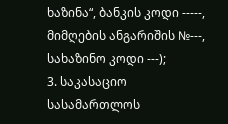ხაზინა“, ბანკის კოდი -----, მიმღების ანგარიშის №---, სახაზინო კოდი ---);
3. საკასაციო სასამართლოს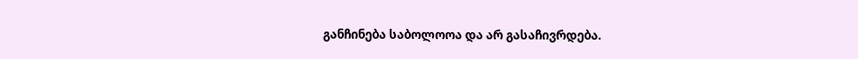განჩინება საბოლოოა და არ გასაჩივრდება.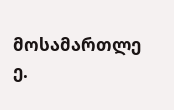მოსამართლე ე.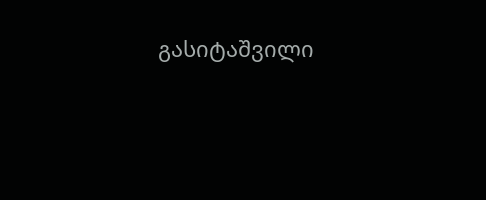გასიტაშვილი